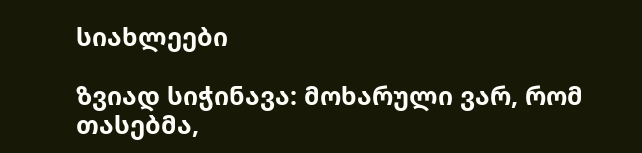სიახლეები

ზვიად სიჭინავა: მოხარული ვარ, რომ თასებმა,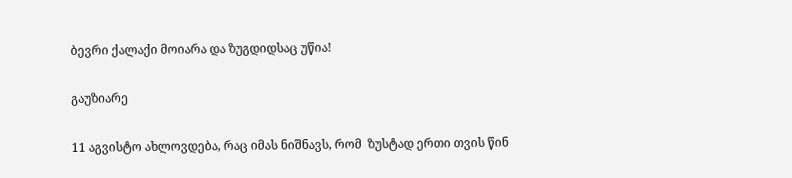ბევრი ქალაქი მოიარა და ზუგდიდსაც უწია!

გაუზიარე

11 აგვისტო ახლოვდება, რაც იმას ნიშნავს, რომ  ზუსტად ერთი თვის წინ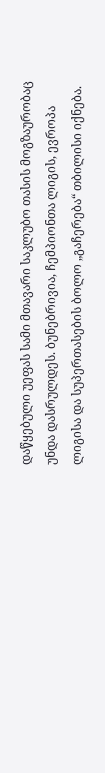დაწყებული უეფას სამი მთავარი საკლუბო თასის მოგზაურობაც უნდა დასრულდეს. ბუნებრივია, ჩემპიონთა ლიგის, ევროპა ლიგისა და სუპერთასების ბოლო „გაჩერება“ თბილისი იქნება.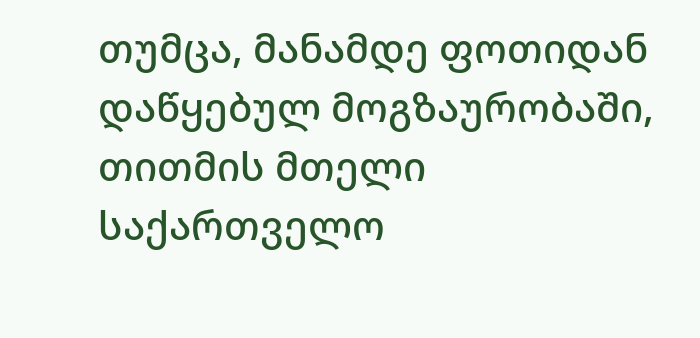თუმცა, მანამდე ფოთიდან დაწყებულ მოგზაურობაში, თითმის მთელი საქართველო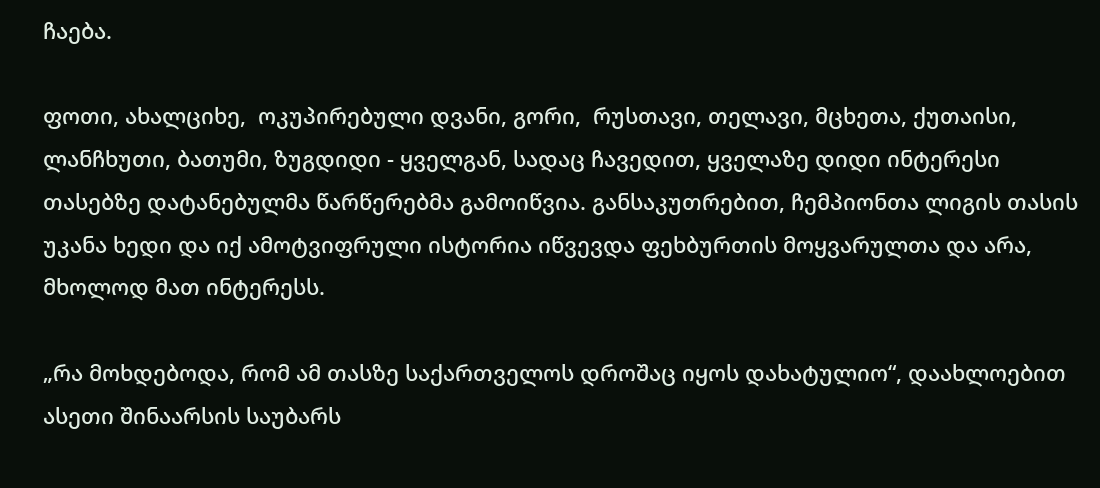ჩაება.

ფოთი, ახალციხე,  ოკუპირებული დვანი, გორი,  რუსთავი, თელავი, მცხეთა, ქუთაისი, ლანჩხუთი, ბათუმი, ზუგდიდი - ყველგან, სადაც ჩავედით, ყველაზე დიდი ინტერესი თასებზე დატანებულმა წარწერებმა გამოიწვია. განსაკუთრებით, ჩემპიონთა ლიგის თასის უკანა ხედი და იქ ამოტვიფრული ისტორია იწვევდა ფეხბურთის მოყვარულთა და არა, მხოლოდ მათ ინტერესს.

„რა მოხდებოდა, რომ ამ თასზე საქართველოს დროშაც იყოს დახატულიო“, დაახლოებით ასეთი შინაარსის საუბარს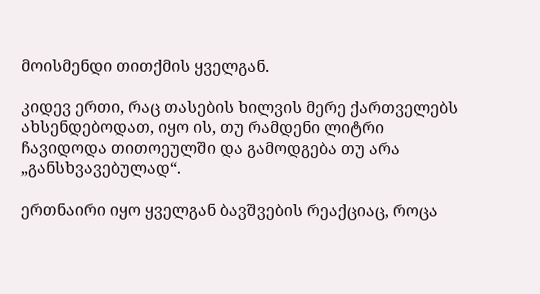მოისმენდი თითქმის ყველგან.

კიდევ ერთი, რაც თასების ხილვის მერე ქართველებს ახსენდებოდათ, იყო ის, თუ რამდენი ლიტრი ჩავიდოდა თითოეულში და გამოდგება თუ არა „განსხვავებულად“.

ერთნაირი იყო ყველგან ბავშვების რეაქციაც, როცა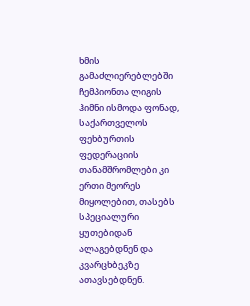ხმის გამაძლიერებლებში ჩემპიონთა ლიგის ჰიმნი ისმოდა ფონად, საქართველოს ფეხბურთის ფედერაციის თანამშრომლები კი ერთი მეორეს მიყოლებით, თასებს სპეციალური ყუთებიდან ალაგებდნენ და კვარცხბეკზე ათავსებდნენ.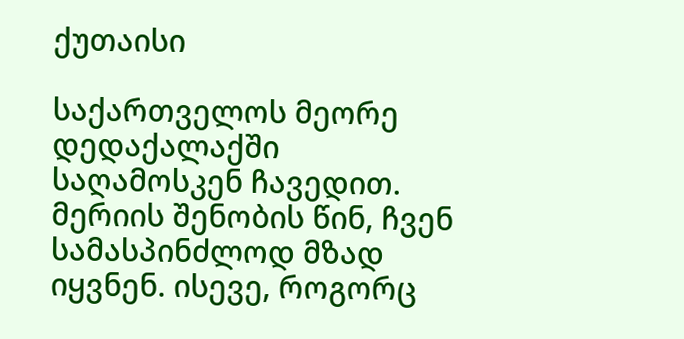ქუთაისი

საქართველოს მეორე დედაქალაქში საღამოსკენ ჩავედით. მერიის შენობის წინ, ჩვენ სამასპინძლოდ მზად იყვნენ. ისევე, როგორც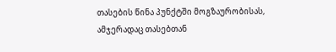თასების წინა პუნქტში მოგზაურობისას, ამჯერადაც თასებთან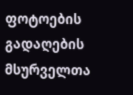ფოტოების გადაღების მსურველთა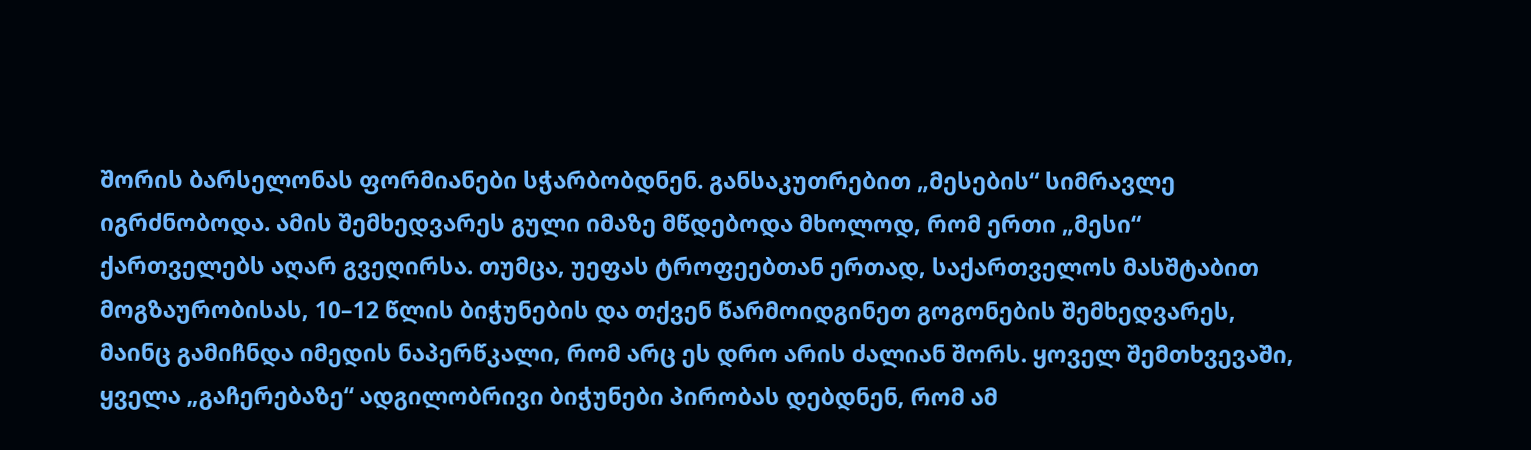შორის ბარსელონას ფორმიანები სჭარბობდნენ. განსაკუთრებით „მესების“ სიმრავლე იგრძნობოდა. ამის შემხედვარეს გული იმაზე მწდებოდა მხოლოდ, რომ ერთი „მესი“ ქართველებს აღარ გვეღირსა. თუმცა, უეფას ტროფეებთან ერთად, საქართველოს მასშტაბით მოგზაურობისას, 10–12 წლის ბიჭუნების და თქვენ წარმოიდგინეთ გოგონების შემხედვარეს, მაინც გამიჩნდა იმედის ნაპერწკალი, რომ არც ეს დრო არის ძალიან შორს. ყოველ შემთხვევაში, ყველა „გაჩერებაზე“ ადგილობრივი ბიჭუნები პირობას დებდნენ, რომ ამ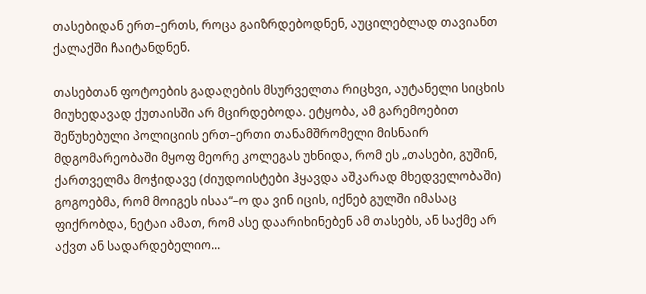თასებიდან ერთ–ერთს, როცა გაიზრდებოდნენ, აუცილებლად თავიანთ ქალაქში ჩაიტანდნენ.

თასებთან ფოტოების გადაღების მსურველთა რიცხვი, აუტანელი სიცხის მიუხედავად ქუთაისში არ მცირდებოდა. ეტყობა, ამ გარემოებით შეწუხებული პოლიციის ერთ–ერთი თანამშრომელი მისნაირ მდგომარეობაში მყოფ მეორე კოლეგას უხნიდა, რომ ეს „თასები, გუშინ, ქართველმა მოჭიდავე (ძიუდოისტები ჰყავდა აშკარად მხედველობაში) გოგოებმა, რომ მოიგეს ისაა“–ო და ვინ იცის, იქნებ გულში იმასაც ფიქრობდა, ნეტაი ამათ, რომ ასე დაარიხინებენ ამ თასებს, ან საქმე არ აქვთ ან სადარდებელიო...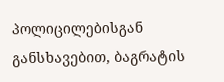პოლიცილებისგან განსხავებით, ბაგრატის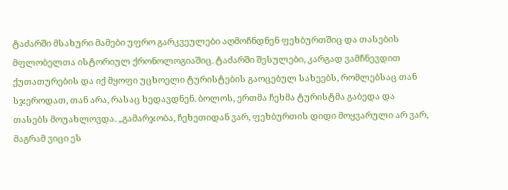ტაძარში მსახური მამები უფრო გარკვეულები აღმოჩნდნენ ფეხბურთშიც და თასების მფლობელთა ისტორიულ ქრონოლოგიაშიც. ტაძარში შესულები, კარგად ვამჩნევდით ქუთათურების და იქ მყოფი უცხოელი ტურისტების გაოცებულ სახეებს, რომლებსაც თან სჯეროდათ, თან არა, რასაც ხედავდნენ. ბოლოს, ერთმა ჩეხმა ტურისტმა გაბედა და თასებს მოუახლოვდა. „გამარჯობა, ჩეხეთიდან ვარ, ფეხბურთის დიდი მოყვარული არ ვარ, მაგრამ ვიცი ეს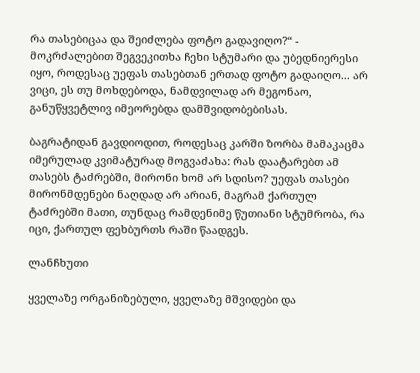რა თასებიცაა და შეიძლება ფოტო გადავიღო?“ - მოკრძალებით შეგვეკითხა ჩეხი სტუმარი და უბედნიერესი იყო, როდესაც უეფას თასებთან ერთად ფოტო გადაიღო... არ ვიცი, ეს თუ მოხდებოდა, ნამდვილად არ მეგონაო, განუწყვეტლივ იმეორებდა დამშვიდობებისას.

ბაგრატიდან გავდიოდით, როდესაც კარში ზორბა მამაკაცმა იმერულად კვიმატურად მოგვაძახა: რას დაატარებთ ამ თასებს ტაძრებში, მირონი ხომ არ სდისო? უეფას თასები მირონმდენები ნაღდად არ არიან, მაგრამ ქართულ ტაძრებში მათი, თუნდაც რამდენიმე წუთიანი სტუმრობა, რა იცი, ქართულ ფეხბურთს რაში წაადგეს.

ლანჩხუთი

ყველაზე ორგანიზებული, ყველაზე მშვიდები და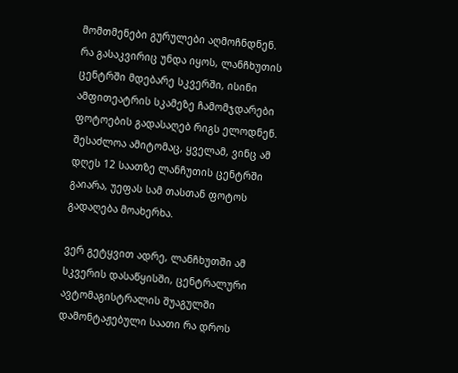მომთმენები გურულები აღმოჩნდნენ. რა გასაკვირიც უნდა იყოს, ლანჩხუთის ცენტრში მდებარე სკვერში, ისინი ამფითეატრის სკამეზე ჩამომჯდარები ფოტოების გადასაღებ რიგს ელოდნენ. შესაძლოა ამიტომაც, ყველამ, ვინც ამ დღეს 12 საათზე ლანჩუთის ცენტრში გაიარა, უეფას სამ თასთან ფოტოს გადაღება მოახერხა.

ვერ გეტყვით ადრე, ლანჩხუთში ამ სკვერის დასაწყისში, ცენტრალური ავტომაგისტრალის შუაგულში დამონტაჟებული საათი რა დროს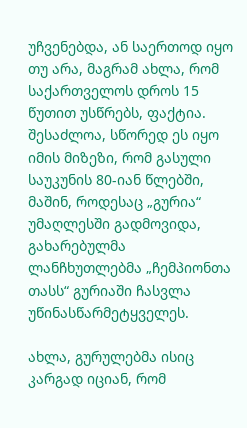უჩვენებდა, ან საერთოდ იყო თუ არა, მაგრამ ახლა, რომ საქართველოს დროს 15 წუთით უსწრებს, ფაქტია. შესაძლოა, სწორედ ეს იყო იმის მიზეზი, რომ გასული საუკუნის 80-იან წლებში, მაშინ, როდესაც „გურია“ უმაღლესში გადმოვიდა, გახარებულმა ლანჩხუთლებმა „ჩემპიონთა თასს“ გურიაში ჩასვლა უწინასწარმეტყველეს.

ახლა, გურულებმა ისიც კარგად იციან, რომ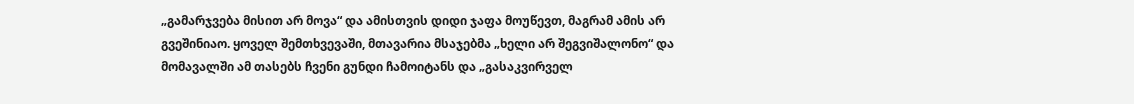„გამარჯვება მისით არ მოვა“ და ამისთვის დიდი ჯაფა მოუწევთ, მაგრამ ამის არ გვეშინიაო. ყოველ შემთხვევაში, მთავარია მსაჯებმა „ხელი არ შეგვიშალონო“ და მომავალში ამ თასებს ჩვენი გუნდი ჩამოიტანს და „გასაკვირველ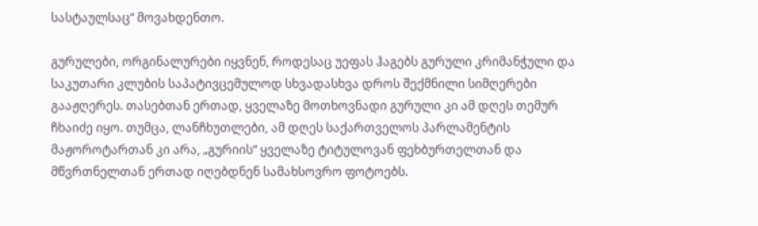სასტაულსაც“ მოვახდენთო.

გურულები, ორგინალურები იყვნენ, როდესაც უეფას ჰაგებს გურული კრიმანჭული და საკუთარი კლუბის საპატივცემულოდ სხვადასხვა დროს შექმნილი სიმღერები გააჟღერეს. თასებთან ერთად, ყველაზე მოთხოვნადი გურული კი ამ დღეს თემურ ჩხაიძე იყო. თუმცა, ლანჩხუთლები, ამ დღეს საქართველოს პარლამენტის მაჟოროტართან კი არა, „გურიის“ ყველაზე ტიტულოვან ფეხბურთელთან და მწვრთნელთან ერთად იღებდნენ სამახსოვრო ფოტოებს.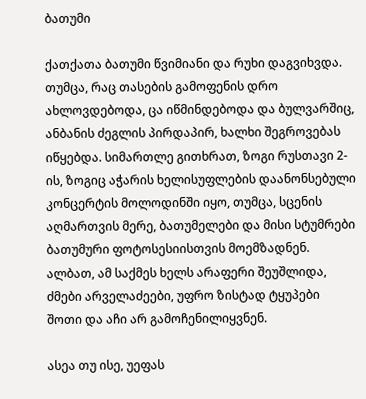ბათუმი

ქათქათა ბათუმი წვიმიანი და რუხი დაგვიხვდა. თუმცა, რაც თასების გამოფენის დრო ახლოვდებოდა, ცა იწმინდებოდა და ბულვარშიც, ანბანის ძეგლის პირდაპირ, ხალხი შეგროვებას იწყებდა. სიმართლე გითხრათ, ზოგი რუსთავი 2-ის, ზოგიც აჭარის ხელისუფლების დაანონსებული კონცერტის მოლოდინში იყო, თუმცა, სცენის აღმართვის მერე, ბათუმელები და მისი სტუმრები ბათუმური ფოტოსესიისთვის მოემზადნენ. ალბათ, ამ საქმეს ხელს არაფერი შეუშლიდა, ძმები არველაძეები, უფრო ზისტად ტყუპები შოთი და აჩი არ გამოჩენილიყვნენ.

ასეა თუ ისე, უეფას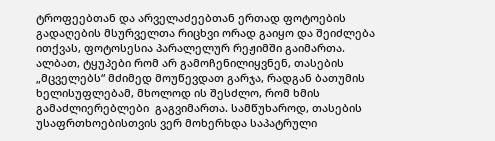ტროფეებთან და არველაძეებთან ერთად ფოტოების გადაღების მსურველთა რიცხვი ორად გაიყო და შეიძლება ითქვას, ფოტოსესია პარალელურ რეჟიმში გაიმართა. ალბათ, ტყუპები რომ არ გამოჩენილიყვნენ, თასების „მცველებს“ მძიმედ მოუწევდათ გარჯა, რადგან ბათუმის ხელისუფლებამ, მხოლოდ ის შესძლო, რომ ხმის გამაძლიერებლები  გაგვიმართა. სამწუხაროდ, თასების უსაფრთხოებისთვის ვერ მოხერხდა საპატრული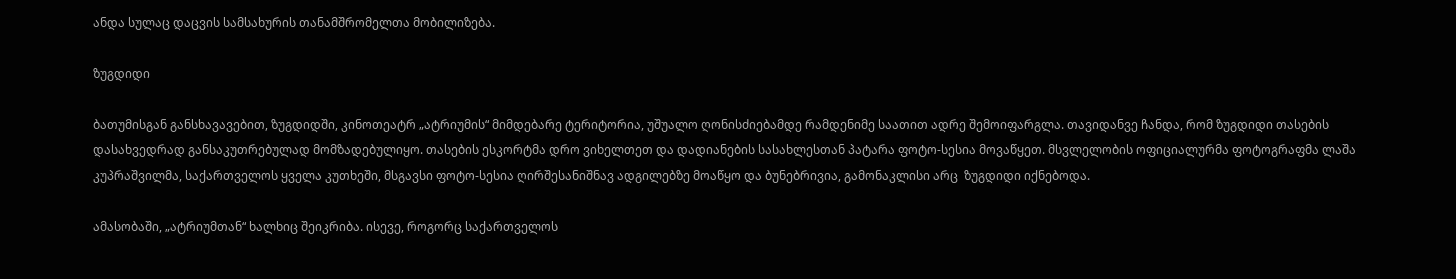ანდა სულაც დაცვის სამსახურის თანამშრომელთა მობილიზება.

ზუგდიდი

ბათუმისგან განსხავავებით, ზუგდიდში, კინოთეატრ „ატრიუმის“ მიმდებარე ტერიტორია, უშუალო ღონისძიებამდე რამდენიმე საათით ადრე შემოიფარგლა. თავიდანვე ჩანდა, რომ ზუგდიდი თასების დასახვედრად განსაკუთრებულად მომზადებულიყო. თასების ესკორტმა დრო ვიხელთეთ და დადიანების სასახლესთან პატარა ფოტო-სესია მოვაწყეთ. მსვლელობის ოფიციალურმა ფოტოგრაფმა ლაშა კუპრაშვილმა, საქართველოს ყველა კუთხეში, მსგავსი ფოტო-სესია ღირშესანიშნავ ადგილებზე მოაწყო და ბუნებრივია, გამონაკლისი არც  ზუგდიდი იქნებოდა.

ამასობაში, „ატრიუმთან“ ხალხიც შეიკრიბა. ისევე, როგორც საქართველოს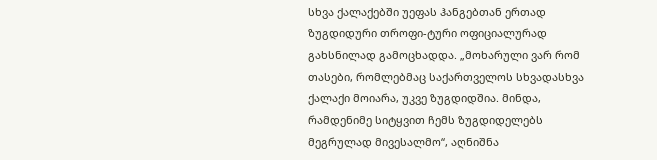სხვა ქალაქებში უეფას ჰანგებთან ერთად ზუგდიდური თროფი-ტური ოფიციალურად გახსნილად გამოცხადდა. „მოხარული ვარ რომ თასები, რომლებმაც საქართველოს სხვადასხვა ქალაქი მოიარა, უკვე ზუგდიდშია. მინდა, რამდენიმე სიტყვით ჩემს ზუგდიდელებს მეგრულად მივესალმო“, აღნიშნა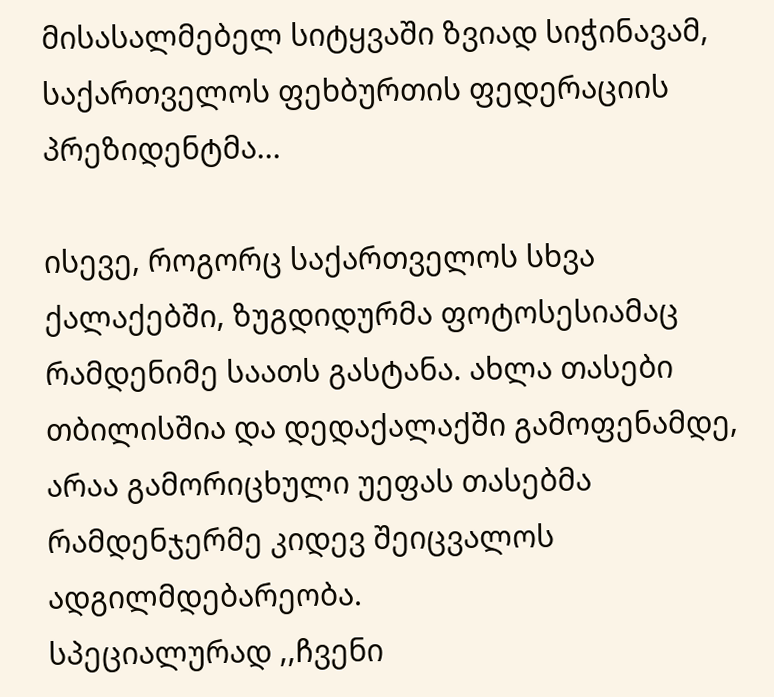მისასალმებელ სიტყვაში ზვიად სიჭინავამ, საქართველოს ფეხბურთის ფედერაციის პრეზიდენტმა...

ისევე, როგორც საქართველოს სხვა ქალაქებში, ზუგდიდურმა ფოტოსესიამაც რამდენიმე საათს გასტანა. ახლა თასები თბილისშია და დედაქალაქში გამოფენამდე, არაა გამორიცხული უეფას თასებმა რამდენჯერმე კიდევ შეიცვალოს ადგილმდებარეობა.
სპეციალურად ,,ჩვენი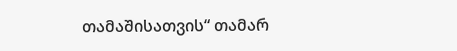თამაშისათვის“ თამარ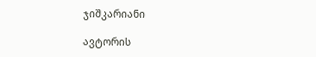ჯიშკარიანი

ავტორის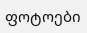ფოტოები